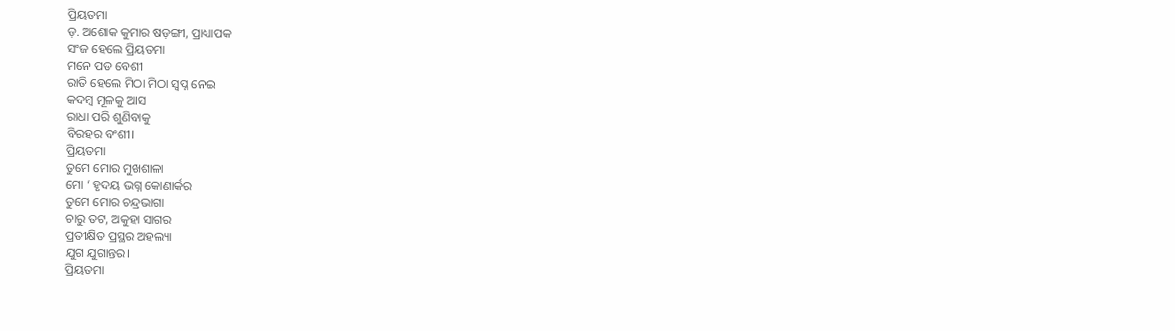ପ୍ରିୟତମା
ଡ଼. ଅଶୋକ କୁମାର ଷଡ଼ଙ୍ଗୀ, ପ୍ରାଧ୍ୟାପକ
ସଂଜ ହେଲେ ପ୍ରିୟତମା
ମନେ ପଡ ବେଶୀ
ରାତି ହେଲେ ମିଠା ମିଠା ସ୍ବପ୍ନ ନେଇ
କଦମ୍ବ ମୂଳକୁ ଆସ
ରାଧା ପରି ଶୁଣିବାକୁ
ବିରହର ବଂଶୀ।
ପ୍ରିୟତମା
ତୁମେ ମୋର ମୁଖଶାଳା
ମୋ ‘ ହୃଦୟ ଭଗ୍ନ କୋଣାର୍କର
ତୁମେ ମୋର ଚନ୍ଦ୍ରଭାଗା
ଚାରୁ ତଟ, ଅକୁହା ସାଗର
ପ୍ରତୀକ୍ଷିତ ପ୍ରସ୍ଥର ଅହଲ୍ୟା
ଯୁଗ ଯୁଗାନ୍ତର।
ପ୍ରିୟତମା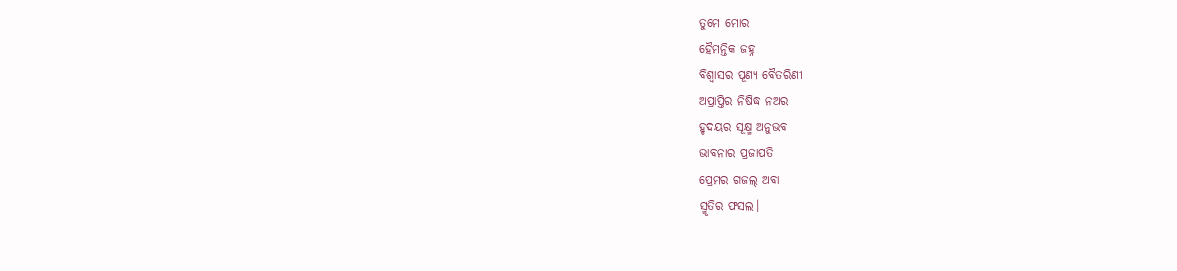ତୁମେ ମୋର
ହୈମନ୍ତିକ ଜହ୍ନ
ବିଶ୍ଵାସର ପୂଣ୍ୟ ବୈତରିଣୀ
ଅପ୍ରାପ୍ତିର ନିଷିଦ୍ଧ ନଅର
ହୃଦୟର ସୂକ୍ଷ୍ମ ଅନୁଭବ
ଭାବନାର ପ୍ରଜାପତି
ପ୍ରେମର ଗଜଲ୍ ଅବା
ସ୍ମୃତିର ଫସଲ।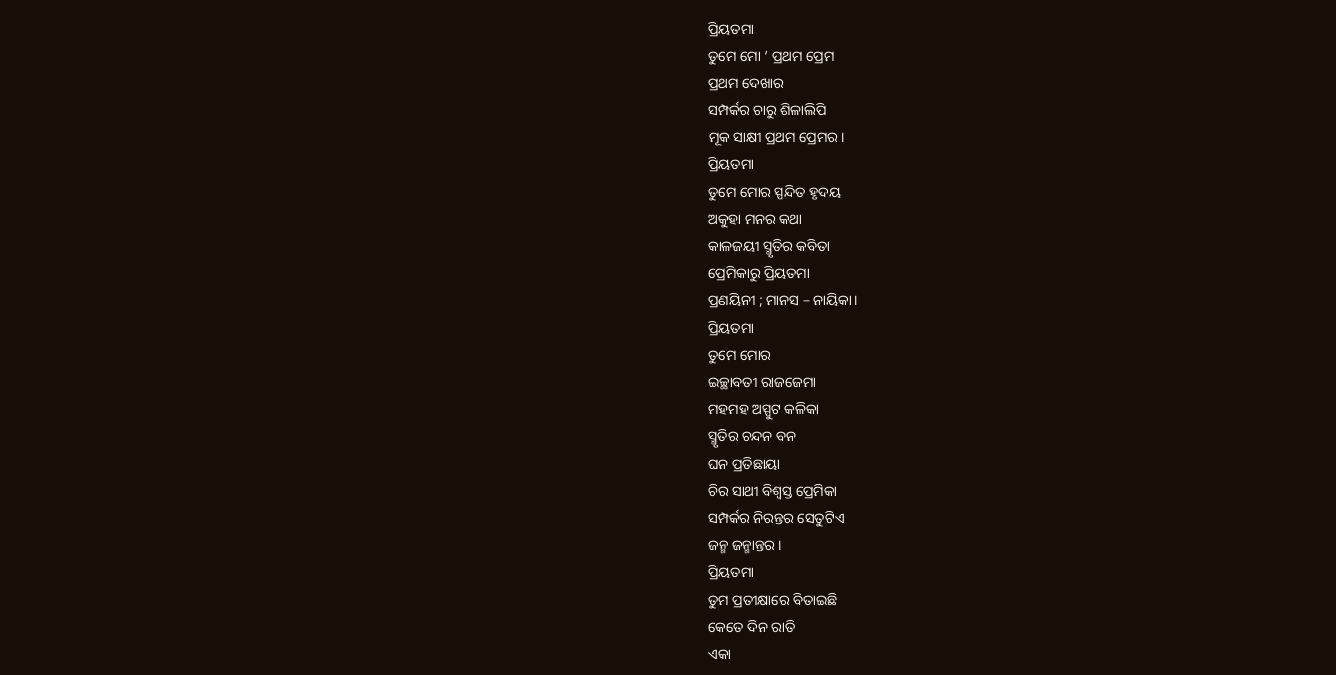ପ୍ରିୟତମା
ତୁମେ ମୋ ‘ ପ୍ରଥମ ପ୍ରେମ
ପ୍ରଥମ ଦେଖାର
ସମ୍ପର୍କର ଚାରୁ ଶିଳାଲିପି
ମୂକ ସାକ୍ଷୀ ପ୍ରଥମ ପ୍ରେମର।
ପ୍ରିୟତମା
ତୁମେ ମୋର ସ୍ପନ୍ଦିତ ହୃଦୟ
ଅକୁହା ମନର କଥା
କାଳଜୟୀ ସ୍ମୃତିର କବିତା
ପ୍ରେମିକାରୁ ପ୍ରିୟତମା
ପ୍ରଣୟିନୀ ; ମାନସ – ନାୟିକା।
ପ୍ରିୟତମା
ତୁମେ ମୋର
ଇଚ୍ଛାବତୀ ରାଜଜେମା
ମହମହ ଅସ୍ପୁଟ କଳିକା
ସ୍ମୃତିର ଚନ୍ଦନ ବନ
ଘନ ପ୍ରତିଛାୟା
ଚିର ସାଥୀ ବିଶ୍ଵସ୍ତ ପ୍ରେମିକା
ସମ୍ପର୍କର ନିରନ୍ତର ସେତୁଟିଏ
ଜନ୍ମ ଜନ୍ମାନ୍ତର।
ପ୍ରିୟତମା
ତୁମ ପ୍ରତୀକ୍ଷାରେ ବିତାଇଛି
କେତେ ଦିନ ରାତି
ଏକା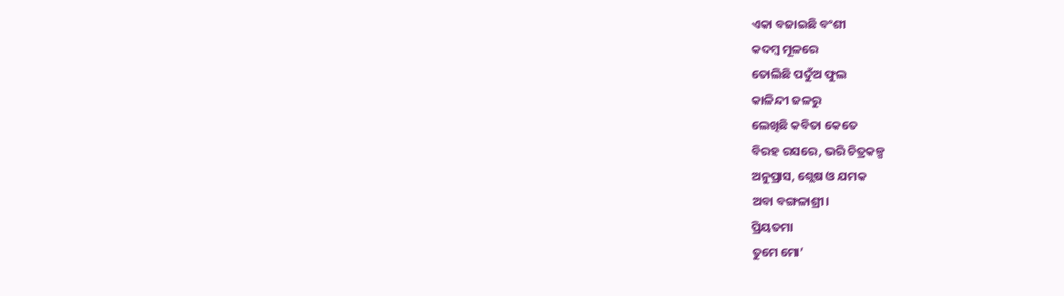ଏକା ବଜାଇଛି ବଂଶୀ
କଦମ୍ବ ମୂଳରେ
ତୋଲିଛି ପଦୁଁଅ ଫୁଲ
କାଳିନ୍ଦୀ ଜଳରୁ
ଲେଖିଛି କବିତା କେତେ
ବିରହ ରସରେ, ଭରି ଚିତ୍ରକଳ୍ପ
ଅନୁପ୍ରାସ, ଶ୍ଲେଷ ଓ ଯମକ
ଅବା ବଙ୍ଗଳାଶ୍ରୀ।
ପ୍ରିୟତମା
ତୁମେ ମୋ’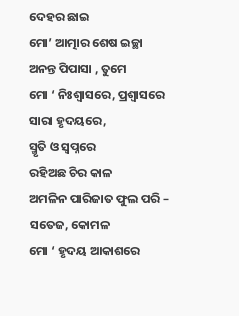ଦେହର ଛାଇ
ମୋ’ ଆତ୍ମାର ଶେଷ ଇଚ୍ଛା
ଅନନ୍ତ ପିପାସା , ତୁମେ
ମୋ ‘ ନିଃଶ୍ୱାସରେ, ପ୍ରଶ୍ୱାସରେ
ସାରା ହୃଦୟରେ,
ସ୍ମୃତି ଓ ସ୍ୱପ୍ନରେ
ରହିଅଛ ଚିର କାଳ
ଅମଳିନ ପାରିଜାତ ଫୁଲ ପରି –
ସତେଜ, କୋମଳ
ମୋ ‘ ହୃଦୟ ଆକାଶରେ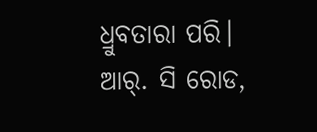ଧ୍ରୁବତାରା ପରି।
ଆର୍. ସି ରୋଡ,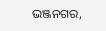ଭଞ୍ଜନଗର,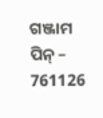ଗଞ୍ଜାମ
ପିନ୍ – 761126